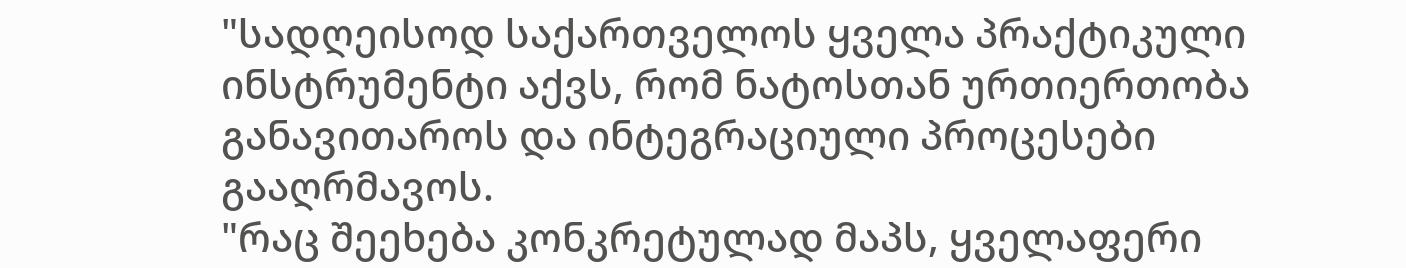"სადღეისოდ საქართველოს ყველა პრაქტიკული ინსტრუმენტი აქვს, რომ ნატოსთან ურთიერთობა განავითაროს და ინტეგრაციული პროცესები გააღრმავოს.
"რაც შეეხება კონკრეტულად მაპს, ყველაფერი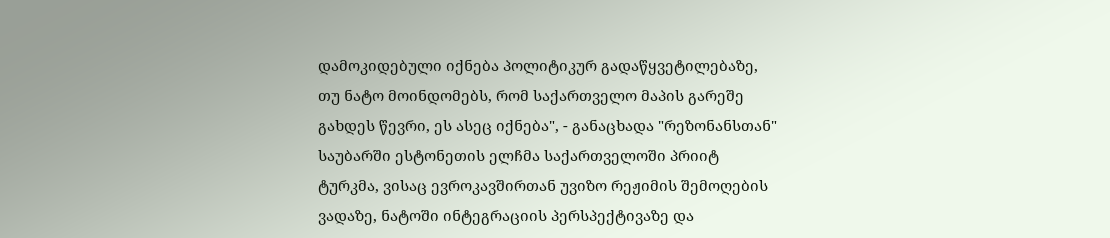დამოკიდებული იქნება პოლიტიკურ გადაწყვეტილებაზე, თუ ნატო მოინდომებს, რომ საქართველო მაპის გარეშე გახდეს წევრი, ეს ასეც იქნება", - განაცხადა "რეზონანსთან" საუბარში ესტონეთის ელჩმა საქართველოში პრიიტ ტურკმა, ვისაც ევროკავშირთან უვიზო რეჟიმის შემოღების ვადაზე, ნატოში ინტეგრაციის პერსპექტივაზე და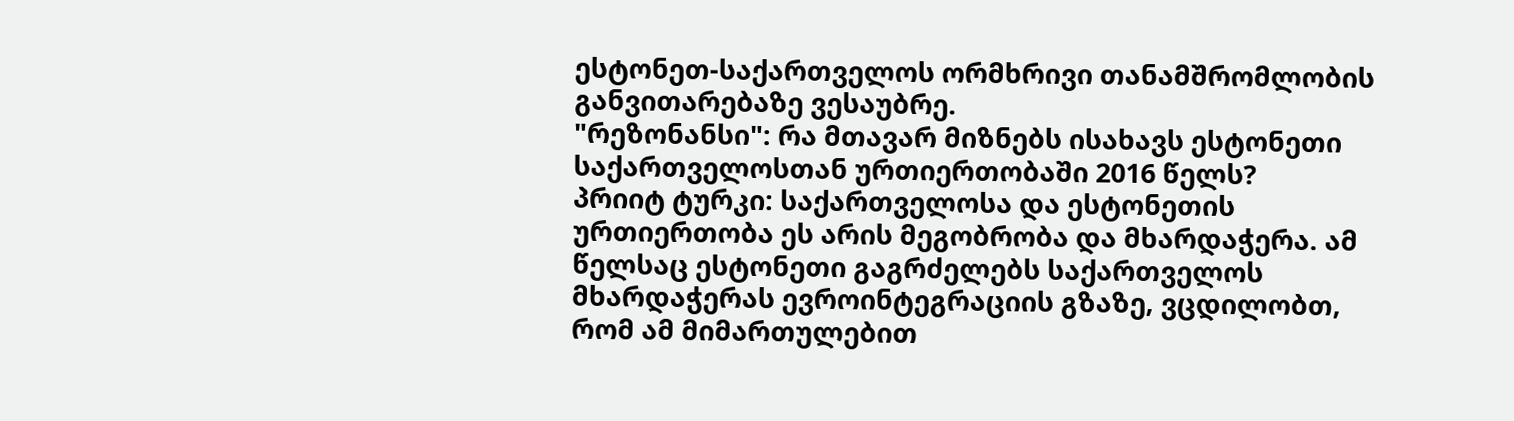ესტონეთ-საქართველოს ორმხრივი თანამშრომლობის განვითარებაზე ვესაუბრე.
"რეზონანსი": რა მთავარ მიზნებს ისახავს ესტონეთი საქართველოსთან ურთიერთობაში 2016 წელს?
პრიიტ ტურკი: საქართველოსა და ესტონეთის ურთიერთობა ეს არის მეგობრობა და მხარდაჭერა. ამ წელსაც ესტონეთი გაგრძელებს საქართველოს მხარდაჭერას ევროინტეგრაციის გზაზე, ვცდილობთ, რომ ამ მიმართულებით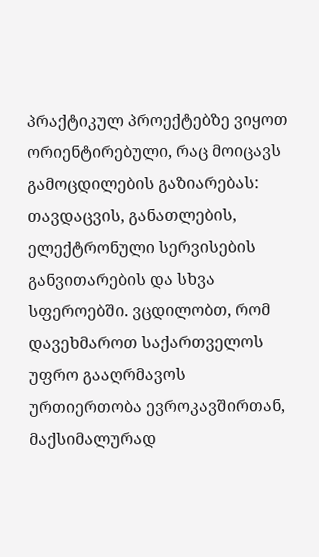პრაქტიკულ პროექტებზე ვიყოთ ორიენტირებული, რაც მოიცავს გამოცდილების გაზიარებას: თავდაცვის, განათლების, ელექტრონული სერვისების განვითარების და სხვა სფეროებში. ვცდილობთ, რომ დავეხმაროთ საქართველოს უფრო გააღრმავოს ურთიერთობა ევროკავშირთან, მაქსიმალურად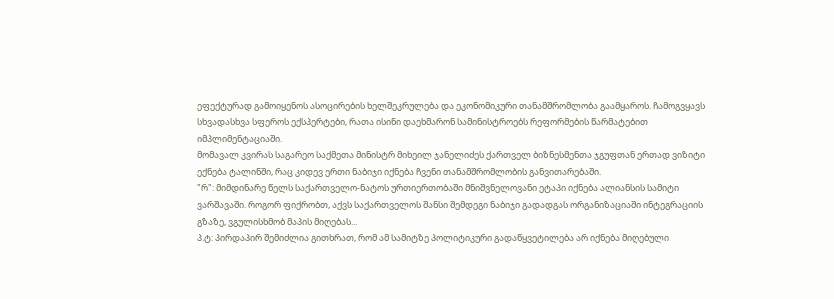ეფექტურად გამოიყენოს ასოცირების ხელშეკრულება და ეკონომიკური თანამშრომლობა გაამყაროს. ჩამოგვყავს სხვადასხვა სფეროს ექსპერტები, რათა ისინი დაეხმარონ სამინისტროებს რეფორმების წარმატებით იმპლიმენტაციაში.
მომავალ კვირას საგარეო საქმეთა მინისტრ მიხეილ ჯანელიძეს ქართველ ბიზნესმენთა ჯგუფთან ერთად ვიზიტი ექნება ტალინში, რაც კიდევ ერთი ნაბიჯი იქნება ჩვენი თანამშრომლობის განვითარებაში.
"რ": მიმდინარე წელს საქართველო-ნატოს ურთიერთობაში მნიშვნელოვანი ეტაპი იქნება ალიანსის სამიტი ვარშავაში. როგორ ფიქრობთ, აქვს საქართველოს შანსი შემდეგი ნაბიჯი გადადგას ორგანიზაციაში ინტეგრაციის გზაზე, ვგულისხმობ მაპის მიღებას...
პ.ტ: პირდაპირ შემიძლია გითხრათ, რომ ამ სამიტზე პოლიტიკური გადაწყვეტილება არ იქნება მიღებული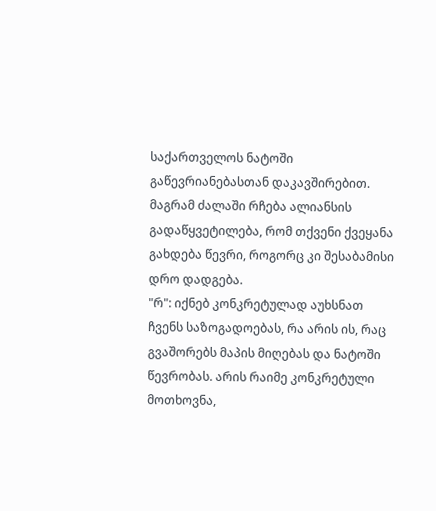საქართველოს ნატოში გაწევრიანებასთან დაკავშირებით. მაგრამ ძალაში რჩება ალიანსის გადაწყვეტილება, რომ თქვენი ქვეყანა გახდება წევრი, როგორც კი შესაბამისი დრო დადგება.
"რ": იქნებ კონკრეტულად აუხსნათ ჩვენს საზოგადოებას, რა არის ის, რაც გვაშორებს მაპის მიღებას და ნატოში წევრობას. არის რაიმე კონკრეტული მოთხოვნა,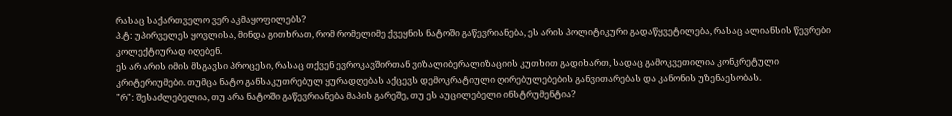რასაც საქართველო ვერ აკმაყოფილებს?
პ.ტ: უპირველეს ყოვლისა, მინდა გითხრათ, რომ რომელიმე ქვეყნის ნატოში გაწევრიანება, ეს არის პოლიტიკური გადაწყვეტილება, რასაც ალიანსის წევრები კოლექტიურად იღებენ.
ეს არ არის იმის მსგავსი პროცესი, რასაც თქვენ ევროკავშირთან ვიზალიბერალიზაციის კუთხით გადიხართ, სადაც გამოკვეთილია კონკრეტული კრიტერიუმები. თუმცა ნატო განსაკუთრებულ ყურადღებას აქცევს დემოკრატიული ღირებულებების განვითარებას და კანონის უზენაესობას.
"რ": შესაძლებელია, თუ არა ნატოში გაწევრიანება მაპის გარეშე, თუ ეს აუცილებელი ინსტრუმენტია?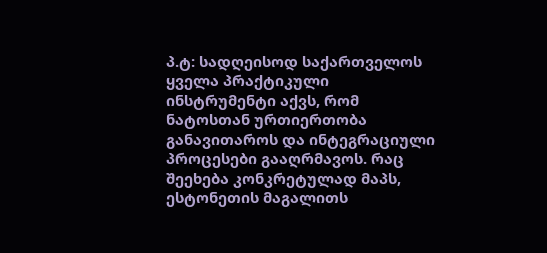პ.ტ: სადღეისოდ საქართველოს ყველა პრაქტიკული ინსტრუმენტი აქვს, რომ ნატოსთან ურთიერთობა განავითაროს და ინტეგრაციული პროცესები გააღრმავოს. რაც შეეხება კონკრეტულად მაპს, ესტონეთის მაგალითს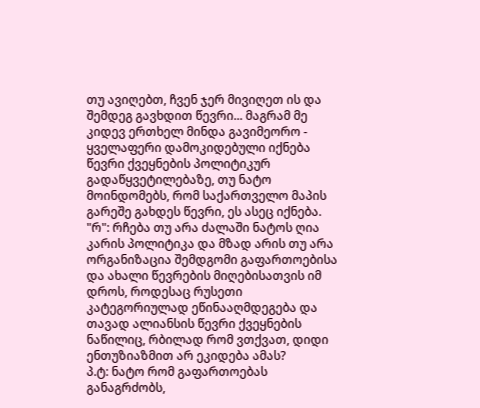თუ ავიღებთ, ჩვენ ჯერ მივიღეთ ის და შემდეგ გავხდით წევრი... მაგრამ მე კიდევ ერთხელ მინდა გავიმეორო - ყველაფერი დამოკიდებული იქნება წევრი ქვეყნების პოლიტიკურ გადაწყვეტილებაზე, თუ ნატო მოინდომებს, რომ საქართველო მაპის გარეშე გახდეს წევრი, ეს ასეც იქნება.
"რ": რჩება თუ არა ძალაში ნატოს ღია კარის პოლიტიკა და მზად არის თუ არა ორგანიზაცია შემდგომი გაფართოებისა და ახალი წევრების მიღებისათვის იმ დროს, როდესაც რუსეთი კატეგორიულად ეწინააღმდეგება და თავად ალიანსის წევრი ქვეყნების ნაწილიც, რბილად რომ ვთქვათ, დიდი ენთუზიაზმით არ ეკიდება ამას?
პ.ტ: ნატო რომ გაფართოებას განაგრძობს,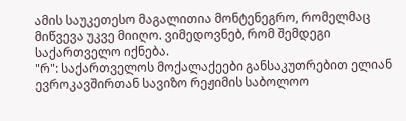ამის საუკეთესო მაგალითია მონტენეგრო, რომელმაც მიწვევა უკვე მიიღო. ვიმედოვნებ, რომ შემდეგი საქართველო იქნება.
"რ": საქართველოს მოქალაქეები განსაკუთრებით ელიან ევროკავშირთან სავიზო რეჟიმის საბოლოო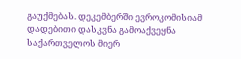გაუქმებას. დეკემბერში ევროკომისიამ დადებითი დასკვნა გამოაქვეყნა საქართველოს მიერ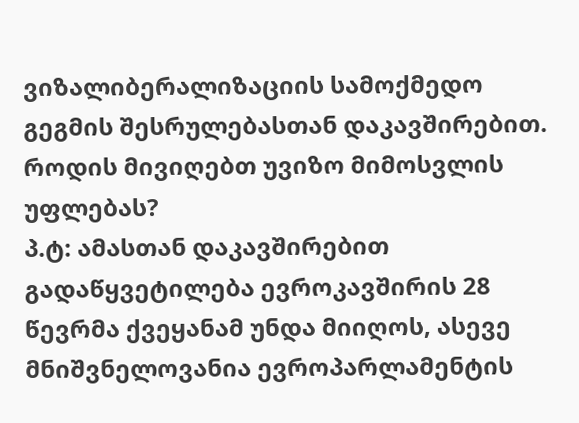ვიზალიბერალიზაციის სამოქმედო გეგმის შესრულებასთან დაკავშირებით. როდის მივიღებთ უვიზო მიმოსვლის უფლებას?
პ.ტ: ამასთან დაკავშირებით გადაწყვეტილება ევროკავშირის 28 წევრმა ქვეყანამ უნდა მიიღოს, ასევე მნიშვნელოვანია ევროპარლამენტის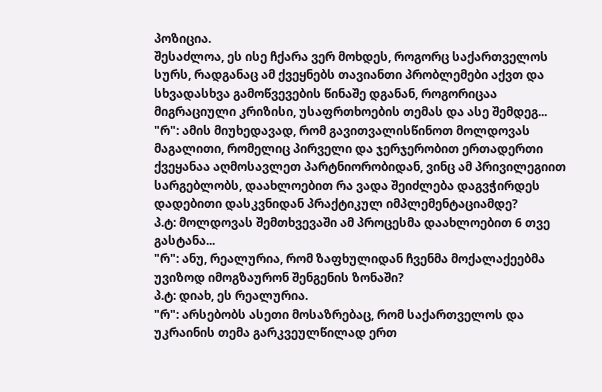პოზიცია.
შესაძლოა, ეს ისე ჩქარა ვერ მოხდეს, როგორც საქართველოს სურს, რადგანაც ამ ქვეყნებს თავიანთი პრობლემები აქვთ და სხვადასხვა გამოწვევების წინაშე დგანან, როგორიცაა მიგრაციული კრიზისი, უსაფრთხოების თემას და ასე შემდეგ...
"რ": ამის მიუხედავად, რომ გავითვალისწინოთ მოლდოვას მაგალითი, რომელიც პირველი და ჯერჯერობით ერთადერთი ქვეყანაა აღმოსავლეთ პარტნიორობიდან, ვინც ამ პრივილეგიით სარგებლობს, დაახლოებით რა ვადა შეიძლება დაგვჭირდეს დადებითი დასკვნიდან პრაქტიკულ იმპლემენტაციამდე?
პ.ტ: მოლდოვას შემთხვევაში ამ პროცესმა დაახლოებით 6 თვე გასტანა...
"რ": ანუ, რეალურია, რომ ზაფხულიდან ჩვენმა მოქალაქეებმა უვიზოდ იმოგზაურონ შენგენის ზონაში?
პ.ტ: დიახ, ეს რეალურია.
"რ": არსებობს ასეთი მოსაზრებაც, რომ საქართველოს და უკრაინის თემა გარკვეულწილად ერთ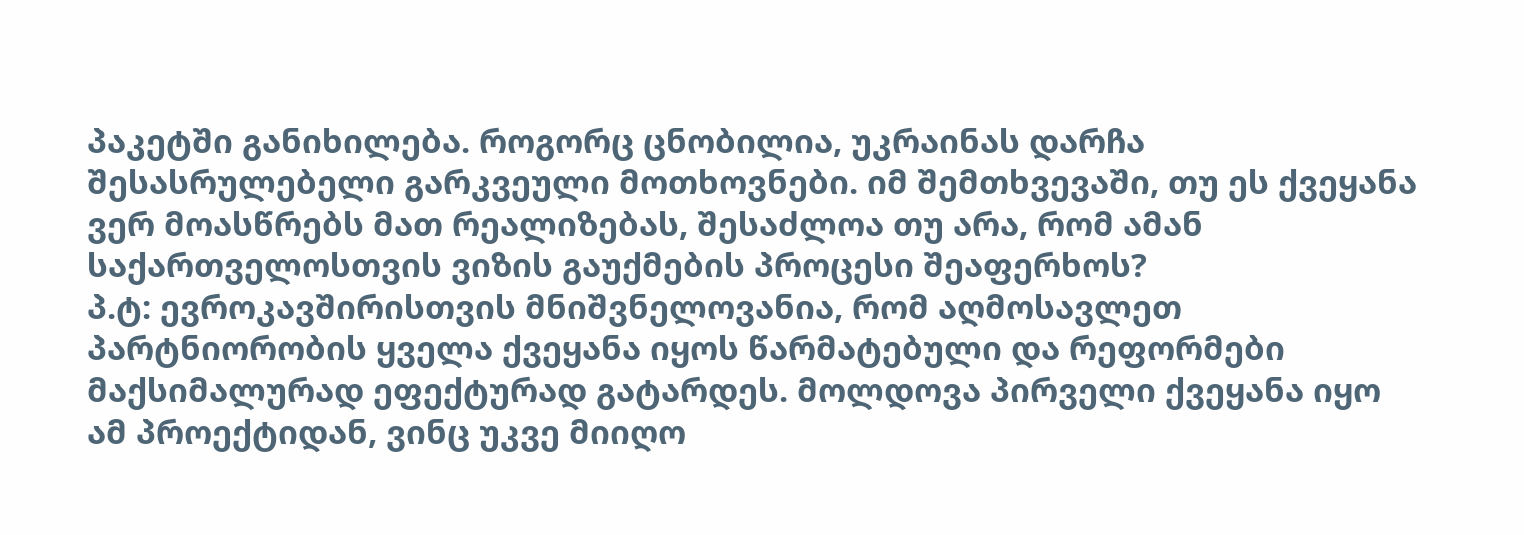პაკეტში განიხილება. როგორც ცნობილია, უკრაინას დარჩა შესასრულებელი გარკვეული მოთხოვნები. იმ შემთხვევაში, თუ ეს ქვეყანა ვერ მოასწრებს მათ რეალიზებას, შესაძლოა თუ არა, რომ ამან საქართველოსთვის ვიზის გაუქმების პროცესი შეაფერხოს?
პ.ტ: ევროკავშირისთვის მნიშვნელოვანია, რომ აღმოსავლეთ პარტნიორობის ყველა ქვეყანა იყოს წარმატებული და რეფორმები მაქსიმალურად ეფექტურად გატარდეს. მოლდოვა პირველი ქვეყანა იყო ამ პროექტიდან, ვინც უკვე მიიღო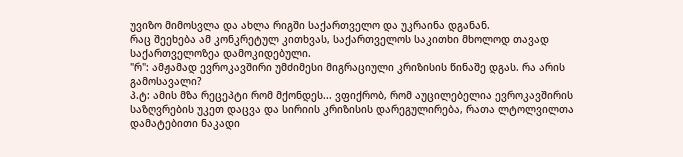უვიზო მიმოსვლა და ახლა რიგში საქართველო და უკრაინა დგანან.
რაც შეეხება ამ კონკრეტულ კითხვას, საქართველოს საკითხი მხოლოდ თავად საქართველოზეა დამოკიდებული.
"რ": ამჟამად ევროკავშირი უმძიმესი მიგრაციული კრიზისის წინაშე დგას. რა არის გამოსავალი?
პ.ტ: ამის მზა რეცეპტი რომ მქონდეს... ვფიქრობ, რომ აუცილებელია ევროკავშირის საზღვრების უკეთ დაცვა და სირიის კრიზისის დარეგულირება, რათა ლტოლვილთა დამატებითი ნაკადი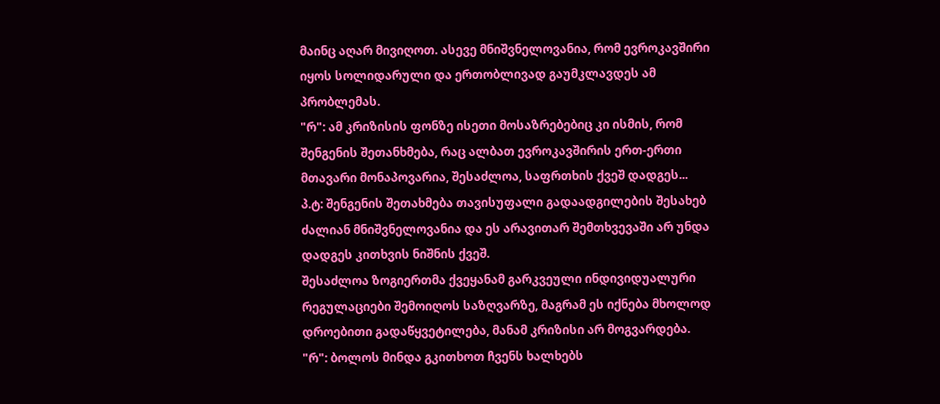მაინც აღარ მივიღოთ. ასევე მნიშვნელოვანია, რომ ევროკავშირი იყოს სოლიდარული და ერთობლივად გაუმკლავდეს ამ პრობლემას.
"რ": ამ კრიზისის ფონზე ისეთი მოსაზრებებიც კი ისმის, რომ შენგენის შეთანხმება, რაც ალბათ ევროკავშირის ერთ-ერთი მთავარი მონაპოვარია, შესაძლოა, საფრთხის ქვეშ დადგეს...
პ.ტ: შენგენის შეთახმება თავისუფალი გადაადგილების შესახებ ძალიან მნიშვნელოვანია და ეს არავითარ შემთხვევაში არ უნდა დადგეს კითხვის ნიშნის ქვეშ.
შესაძლოა ზოგიერთმა ქვეყანამ გარკვეული ინდივიდუალური რეგულაციები შემოიღოს საზღვარზე, მაგრამ ეს იქნება მხოლოდ დროებითი გადაწყვეტილება, მანამ კრიზისი არ მოგვარდება.
"რ": ბოლოს მინდა გკითხოთ ჩვენს ხალხებს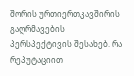შორის ურთიერთკავშირის გაღრმავების პერსპექტივის შესახებ. რა რეპუტაციით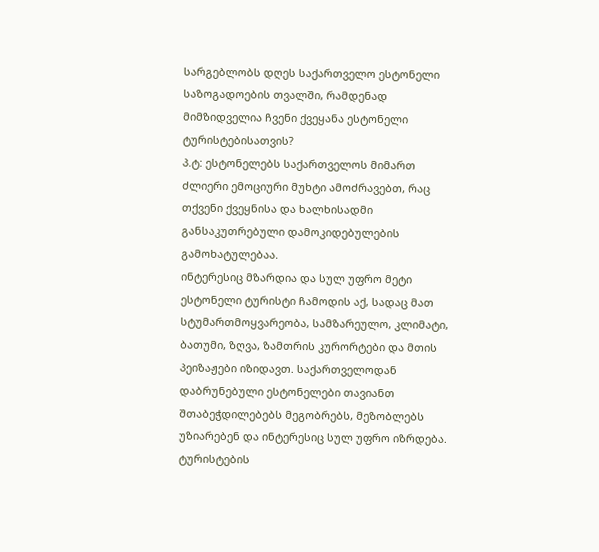სარგებლობს დღეს საქართველო ესტონელი საზოგადოების თვალში, რამდენად მიმზიდველია ჩვენი ქვეყანა ესტონელი ტურისტებისათვის?
პ.ტ: ესტონელებს საქართველოს მიმართ ძლიერი ემოციური მუხტი ამოძრავებთ, რაც თქვენი ქვეყნისა და ხალხისადმი განსაკუთრებული დამოკიდებულების გამოხატულებაა.
ინტერესიც მზარდია და სულ უფრო მეტი ესტონელი ტურისტი ჩამოდის აქ, სადაც მათ სტუმართმოყვარეობა, სამზარეულო, კლიმატი, ბათუმი, ზღვა, ზამთრის კურორტები და მთის პეიზაჟები იზიდავთ. საქართველოდან დაბრუნებული ესტონელები თავიანთ შთაბეჭდილებებს მეგობრებს, მეზობლებს უზიარებენ და ინტერესიც სულ უფრო იზრდება. ტურისტების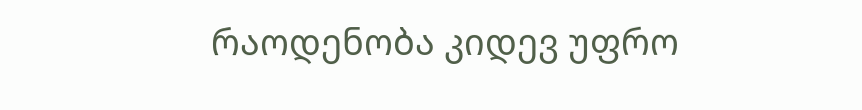რაოდენობა კიდევ უფრო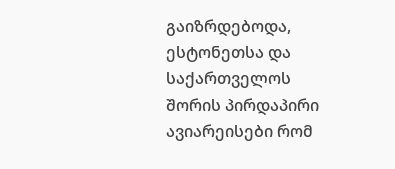გაიზრდებოდა, ესტონეთსა და საქართველოს შორის პირდაპირი ავიარეისები რომ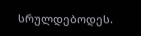სრულდებოდეს.